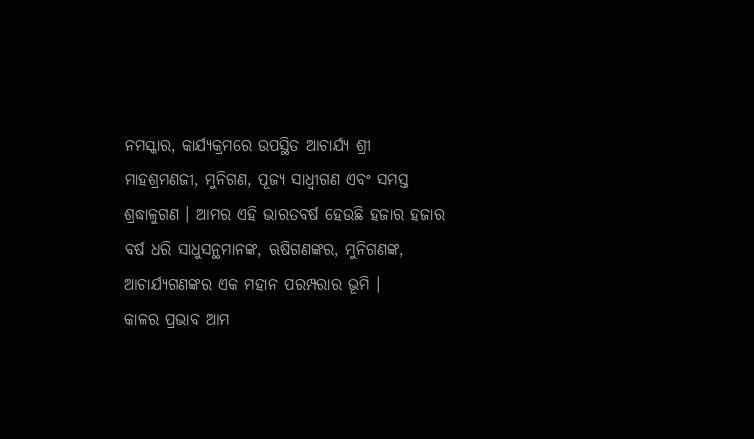ନମସ୍କାର, କାର୍ଯ୍ୟକ୍ରମରେ ଉପସ୍ଥିତ ଆଚାର୍ଯ୍ୟ ଶ୍ରୀ ମାହଶ୍ରମଣଜୀ, ମୁନିଗଣ, ପୂଜ୍ୟ ସାଧ୍ୱୀଗଣ ଏବଂ ସମସ୍ତ ଶ୍ରଦ୍ଧାଳୁଗଣ । ଆମର ଏହି ଭାରତବର୍ଷ ହେଉଛି ହଜାର ହଜାର ବର୍ଷ ଧରି ସାଧୁସନ୍ଥମାନଙ୍କ, ଋଷିଗଣଙ୍କର, ମୁନିଗଣଙ୍କ, ଆଚାର୍ଯ୍ୟଗଣଙ୍କର ଏକ ମହାନ ପରମ୍ପରାର ଭୂମି ।
କାଳର ପ୍ରଭାବ ଆମ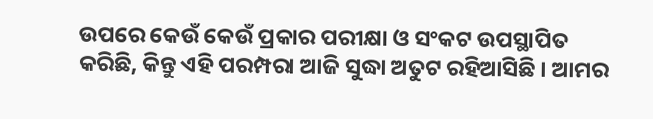ଉପରେ କେଉଁ କେଉଁ ପ୍ରକାର ପରୀକ୍ଷା ଓ ସଂକଟ ଉପସ୍ଥାପିତ କରିଛି, କିନ୍ତୁ ଏହି ପରମ୍ପରା ଆଜି ସୁଦ୍ଧା ଅତୁଟ ରହିଆସିଛି । ଆମର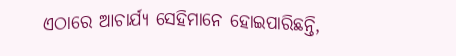ଏଠାରେ ଆଚାର୍ଯ୍ୟ ସେହିମାନେ ହୋଇପାରିଛନ୍ତି,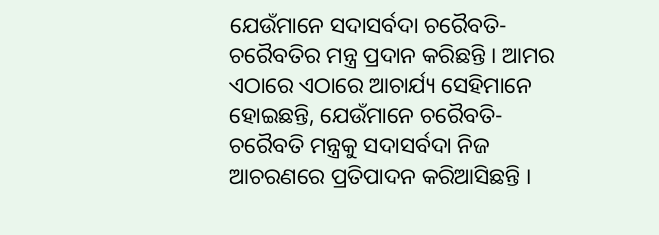ଯେଉଁମାନେ ସଦାସର୍ବଦା ଚରୈବତି- ଚରୈବତିର ମନ୍ତ୍ର ପ୍ରଦାନ କରିଛନ୍ତି । ଆମର ଏଠାରେ ଏଠାରେ ଆଚାର୍ଯ୍ୟ ସେହିମାନେ ହୋଇଛନ୍ତି, ଯେଉଁମାନେ ଚରୈବତି- ଚରୈବତି ମନ୍ତ୍ରକୁ ସଦାସର୍ବଦା ନିଜ ଆଚରଣରେ ପ୍ରତିପାଦନ କରିଆସିଛନ୍ତି ।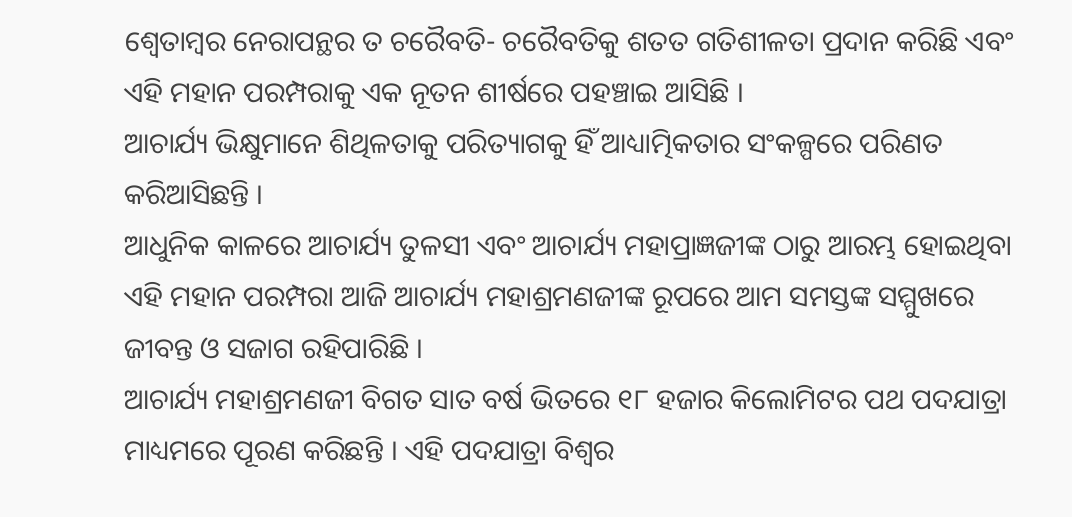ଶ୍ୱେତାମ୍ବର ନେରାପନ୍ଥର ତ ଚରୈବତି- ଚରୈବତିକୁ ଶତତ ଗତିଶୀଳତା ପ୍ରଦାନ କରିଛି ଏବଂ ଏହି ମହାନ ପରମ୍ପରାକୁ ଏକ ନୂତନ ଶୀର୍ଷରେ ପହଞ୍ଚାଇ ଆସିଛି ।
ଆଚାର୍ଯ୍ୟ ଭିକ୍ଷୁମାନେ ଶିଥିଳତାକୁ ପରିତ୍ୟାଗକୁ ହିଁ ଆଧ୍ୟାତ୍ମିକତାର ସଂକଳ୍ପରେ ପରିଣତ କରିଆସିଛନ୍ତି ।
ଆଧୁନିକ କାଳରେ ଆଚାର୍ଯ୍ୟ ତୁଳସୀ ଏବଂ ଆଚାର୍ଯ୍ୟ ମହାପ୍ରାଜ୍ଞଜୀଙ୍କ ଠାରୁ ଆରମ୍ଭ ହୋଇଥିବା ଏହି ମହାନ ପରମ୍ପରା ଆଜି ଆଚାର୍ଯ୍ୟ ମହାଶ୍ରମଣଜୀଙ୍କ ରୂପରେ ଆମ ସମସ୍ତଙ୍କ ସମ୍ମୁଖରେ ଜୀବନ୍ତ ଓ ସଜାଗ ରହିପାରିଛି ।
ଆଚାର୍ଯ୍ୟ ମହାଶ୍ରମଣଜୀ ବିଗତ ସାତ ବର୍ଷ ଭିତରେ ୧୮ ହଜାର କିଲୋମିଟର ପଥ ପଦଯାତ୍ରା ମାଧ୍ୟମରେ ପୂରଣ କରିଛନ୍ତି । ଏହି ପଦଯାତ୍ରା ବିଶ୍ୱର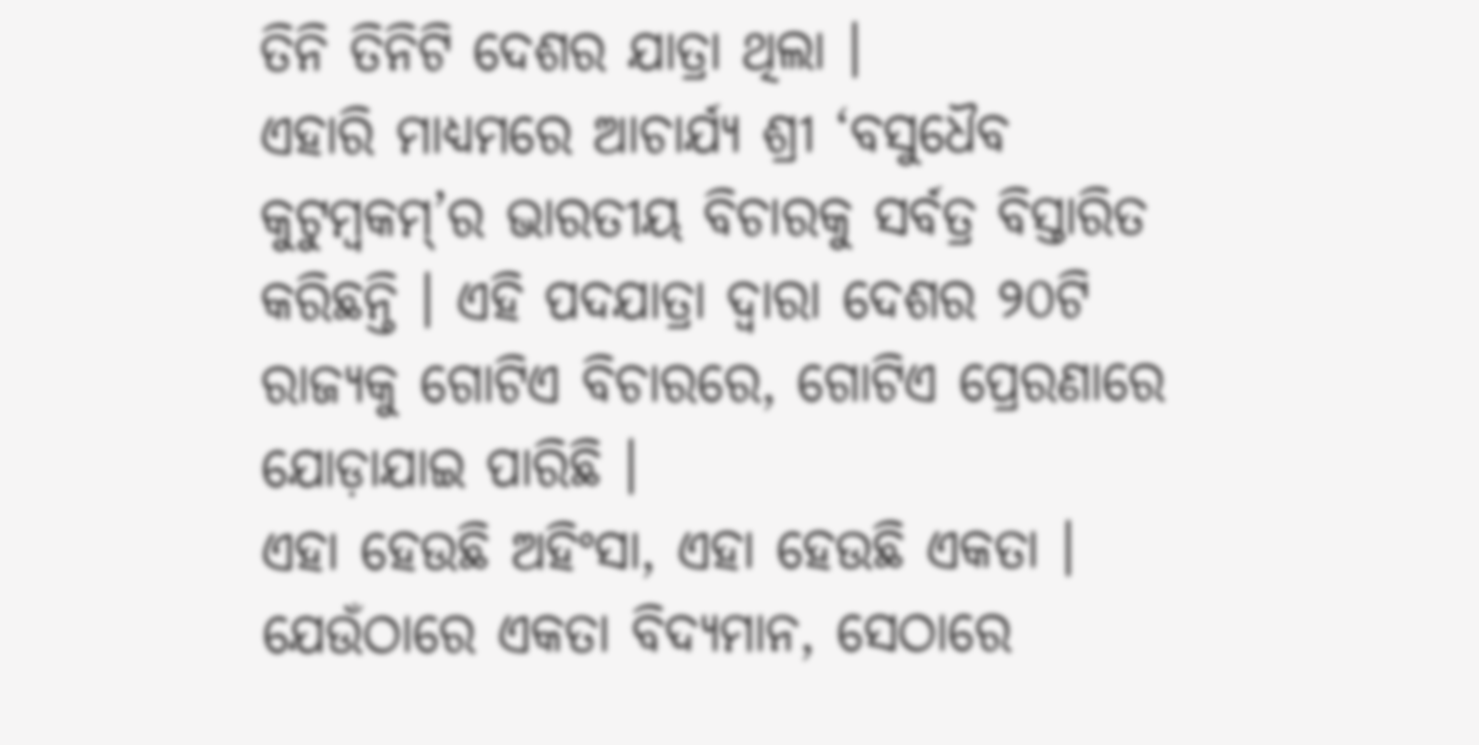ତିନି ତିନିଟି ଦେଶର ଯାତ୍ରା ଥିଲା ।
ଏହାରି ମାଧ୍ୟମରେ ଆଚାର୍ଯ୍ୟ ଶ୍ରୀ ‘ବସୁଧୈବ କୁଟୁମ୍ବକମ୍’ର ଭାରତୀୟ ବିଚାରକୁ ସର୍ବତ୍ର ବିସ୍ତାରିତ କରିଛନ୍ତି । ଏହି ପଦଯାତ୍ରା ଦ୍ୱାରା ଦେଶର ୨୦ଟି ରାଜ୍ୟକୁ ଗୋଟିଏ ବିଚାରରେ, ଗୋଟିଏ ପ୍ରେରଣାରେ ଯୋଡ଼ାଯାଇ ପାରିଛି ।
ଏହା ହେଉଛି ଅହିଂସା, ଏହା ହେଉଛି ଏକତା । ଯେଉଁଠାରେ ଏକତା ବିଦ୍ୟମାନ, ସେଠାରେ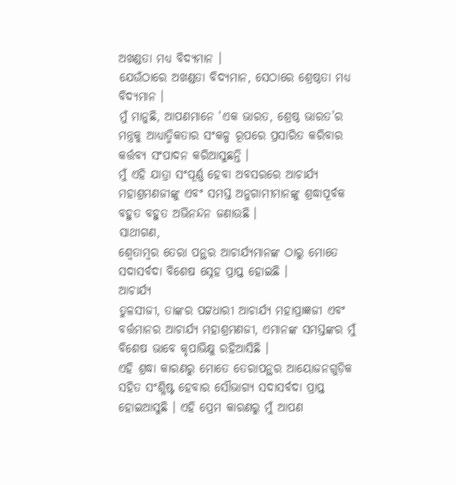ଅଖଣ୍ଡତା ମଧ୍ୟ ବିଦ୍ୟମାନ ।
ଯେଉଁଠାରେ ଅଖଣ୍ଡତା ବିଦ୍ୟମାନ, ସେଠାରେ ଶ୍ରେଷ୍ଠତା ମଧ୍ୟ ବିଦ୍ୟମାନ ।
ମୁଁ ମାନୁଛି, ଆପଣମାନେ ‘ଏକ ଭାରତ, ଶ୍ରେଷ୍ଠ ଭାରତ’ର ମନ୍ତ୍ରକୁ ଆଧ୍ୟାତ୍ମିକତାର ସଂକଳ୍ପ ରୂପରେ ପ୍ରସାରିତ କରିବାର କର୍ତ୍ତବ୍ୟ ସଂପାଦନ କରିଆସୁଛନ୍ତି ।
ମୁଁ ଏହି ଯାତ୍ରା ସଂପୂର୍ଣ୍ଣ ହେବା ଅବସରରେ ଆଚାର୍ଯ୍ୟ ମହାଶ୍ରମଣଜୀଙ୍କୁ ଏବଂ ସମସ୍ତ ଅନୁଗାମୀମାନଙ୍କୁ ଶ୍ରଦ୍ଧାପୂର୍ବକ ବହୁତ ବହୁତ ଅଭିନନ୍ଦନ ଜଣାଉଛି ।
ସାଥୀଗଣ,
ଶ୍ୱେତାମ୍ବର ତେରା ପନ୍ଥର ଆଚାର୍ଯ୍ୟମାନଙ୍କ ଠାରୁ ମୋତେ ସଦାସର୍ବଦା ବିଶେଷ ସ୍ନେହ ପ୍ରାପ୍ତ ହୋଇଛି ।
ଆଚାର୍ଯ୍ୟ
ତୁଳସୀଜୀ, ତାଙ୍କର ପଟ୍ଟଧାରୀ ଆଚାର୍ଯ୍ୟ ମହାପ୍ରାଜ୍ଞଜୀ ଏବଂ ବର୍ତ୍ତମାନର ଆଚାର୍ଯ୍ୟ ମହାଶ୍ରମଣଜୀ, ଏମାନଙ୍କ ସମସ୍ତଙ୍କର ମୁଁ ବିଶେଷ ଭାବେ କୃପାଭିକ୍ଷୁ ରହିଆସିଛି ।
ଏହି ଶ୍ରଦ୍ଧା କାରଣରୁ ମୋତେ ତେରାପନ୍ଥର ଆୟୋଜନଗୁଡ଼ିକ ସହିତ ସଂଶ୍ଳିଷ୍ଟ ହେବାର ସୌଭାଗ୍ୟ ସଦାସର୍ବଦା ପ୍ରାପ୍ତ ହୋଇଆସୁଛି । ଏହି ପ୍ରେମ କାରଣରୁ ମୁଁ ଆପଣ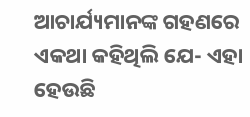ଆଚାର୍ଯ୍ୟମାନଙ୍କ ଗହଣରେ ଏକଥା କହିଥିଲି ଯେ- ଏହା ହେଉଛି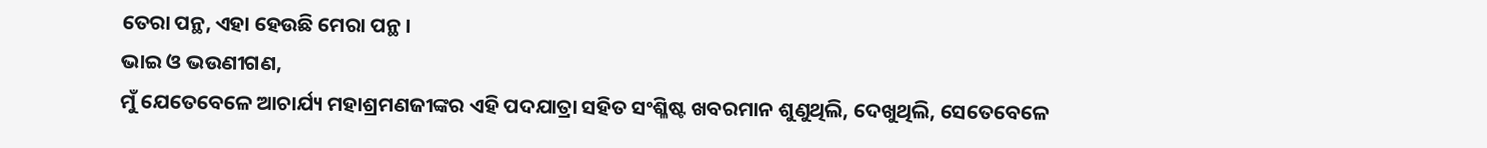ତେରା ପନ୍ଥ, ଏହା ହେଉଛି ମେରା ପନ୍ଥ ।
ଭାଇ ଓ ଭଉଣୀଗଣ,
ମୁଁ ଯେତେବେଳେ ଆଚାର୍ଯ୍ୟ ମହାଶ୍ରମଣଜୀଙ୍କର ଏହି ପଦଯାତ୍ରା ସହିତ ସଂଶ୍ଳିଷ୍ଟ ଖବରମାନ ଶୁଣୁଥିଲି, ଦେଖୁଥିଲି, ସେତେବେଳେ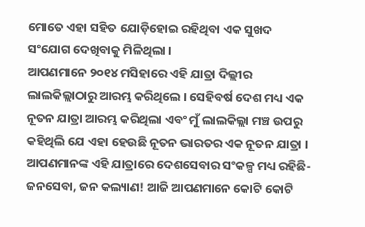ମୋତେ ଏହା ସହିତ ଯୋଡ଼ିହୋଇ ରହିଥିବା ଏକ ସୁଖଦ ସଂଯୋଗ ଦେଖିବାକୁ ମିଳିଥିଲା ।
ଆପଣମାନେ ୨୦୧୪ ମସିହାରେ ଏହି ଯାତ୍ରା ଦିଲ୍ଲୀର ଲାଲକିଲ୍ଲାଠାରୁ ଆରମ୍ଭ କରିଥିଲେ । ସେହିବର୍ଷ ଦେଶ ମଧ୍ୟ ଏକ ନୂତନ ଯାତ୍ରା ଆରମ୍ଭ କରିଥିଲା ଏବଂ ମୁଁ ଲାଲକିଲ୍ଲା ମଞ୍ଚ ଉପରୁ କହିଥିଲି ଯେ ଏହା ହେଉଛି ନୂତନ ଭାରତର ଏକ ନୂତନ ଯାତ୍ରା । ଆପଣମାନଙ୍କ ଏହି ଯାତ୍ରାରେ ଦେଶସେବାର ସଂକଳ୍ପ ମଧ୍ୟ ରହିଛି- ଜନସେବା, ଜନ କଲ୍ୟାଣ! ଆଜି ଆପଣମାନେ କୋଟି କୋଟି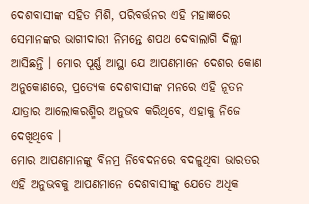ଦେଶବାସୀଙ୍କ ସହିତ ମିଶି, ପରିବର୍ତ୍ତନର ଏହି ମହାଜ୍ଞରେ ସେମାନଙ୍କର ଭାଗୀଦାରୀ ନିମନ୍ତେ ଶପଥ ଦେବାଲାଗି ଦିଲ୍ଲୀ ଆସିଛନ୍ତି । ମୋର ପୂର୍ଣ୍ଣ ଆସ୍ଥା ଯେ ଆପଣମାନେ ଦେଶର କୋଣ ଅନୁକୋଣରେ, ପ୍ରତ୍ୟେକ ଦେଶବାସୀଙ୍କ ମନରେ ଏହି ନୂତନ ଯାତ୍ରାର ଆଲୋକରଶ୍ମିର ଅନୁଭବ କରିଥିବେ, ଏହାକୁ ନିଜେ ଦେଖିଥିବେ ।
ମୋର ଆପଣମାନଙ୍କୁ ବିନମ୍ର ନିବେଦନରେ ବଦଳୁଥିବା ଭାରତର ଏହି ଅନୁଭବକୁ ଆପଣମାନେ ଦେଶବାସୀଙ୍କୁ ଯେତେ ଅଧିକ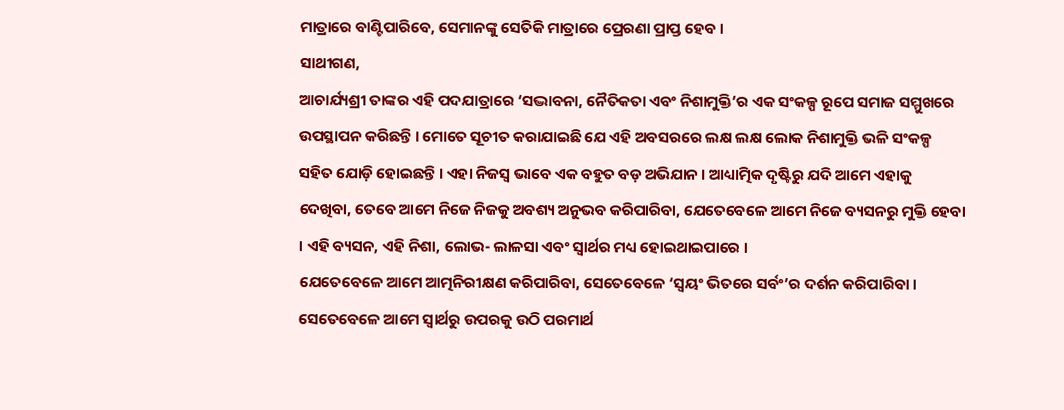ମାତ୍ରାରେ ବାଣ୍ଟିପାରିବେ, ସେମାନଙ୍କୁ ସେତିକି ମାତ୍ରାରେ ପ୍ରେରଣା ପ୍ରାପ୍ତ ହେବ ।
ସାଥୀଗଣ,
ଆଚାର୍ଯ୍ୟଶ୍ରୀ ତାଙ୍କର ଏହି ପଦଯାତ୍ରାରେ ‘ସଦ୍ଭାବନା, ନୈତିକତା ଏବଂ ନିଶାମୁକ୍ତି’ର ଏକ ସଂକଳ୍ପ ରୂପେ ସମାଜ ସମ୍ମୁଖରେ ଉପସ୍ଥାପନ କରିଛନ୍ତି । ମୋତେ ସୂଚୀତ କରାଯାଇଛି ଯେ ଏହି ଅବସରରେ ଲକ୍ଷ ଲକ୍ଷ ଲୋକ ନିଶାମୁକ୍ତି ଭଳି ସଂକଳ୍ପ ସହିତ ଯୋଡ଼ି ହୋଇଛନ୍ତି । ଏହା ନିଜସ୍ୱ ଭାବେ ଏକ ବହୁତ ବଡ଼ ଅଭିଯାନ । ଆଧ୍ୟାତ୍ମିକ ଦୃଷ୍ଟିରୁ ଯଦି ଆମେ ଏହାକୁ ଦେଖିବା, ତେବେ ଆମେ ନିଜେ ନିଜକୁ ଅବଶ୍ୟ ଅନୁଭବ କରିପାରିବା, ଯେତେବେଳେ ଆମେ ନିଜେ ବ୍ୟସନରୁ ମୁକ୍ତି ହେବା । ଏହି ବ୍ୟସନ, ଏହି ନିଶା, ଲୋଭ- ଲାଳସା ଏବଂ ସ୍ୱାର୍ଥର ମଧ୍ୟ ହୋଇଥାଇପାରେ ।
ଯେତେବେଳେ ଆମେ ଆତ୍ମନିରୀକ୍ଷଣ କରିପାରିବା, ସେତେବେଳେ ‘ସ୍ୱୟଂ ଭିତରେ ସର୍ବଂ’ର ଦର୍ଶନ କରିପାରିବା । ସେତେବେଳେ ଆମେ ସ୍ୱାର୍ଥରୁ ଉପରକୁ ଉଠି ପରମାର୍ଥ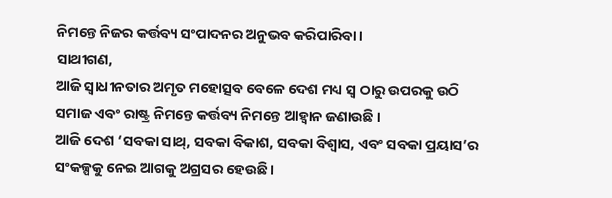ନିମନ୍ତେ ନିଜର କର୍ତ୍ତବ୍ୟ ସଂପାଦନର ଅନୁଭବ କରିପାରିବା ।
ସାଥୀଗଣ,
ଆଜି ସ୍ୱାଧୀନତାର ଅମୃତ ମହୋତ୍ସବ ବେଳେ ଦେଶ ମଧ୍ୟ ସ୍ୱ ଠାରୁ ଉପରକୁ ଉଠି ସମାଜ ଏବଂ ରାଷ୍ଟ୍ର ନିମନ୍ତେ କର୍ତ୍ତବ୍ୟ ନିମନ୍ତେ ଆହ୍ୱାନ ଜଣାଉଛି ।
ଆଜି ଦେଶ ‘ସବକା ସାଥ୍, ସବକା ବିକାଶ, ସବକା ବିଶ୍ୱାସ, ଏବଂ ସବକା ପ୍ରୟାସ’ର ସଂକଳ୍ପକୁ ନେଇ ଆଗକୁ ଅଗ୍ରସର ହେଉଛି ।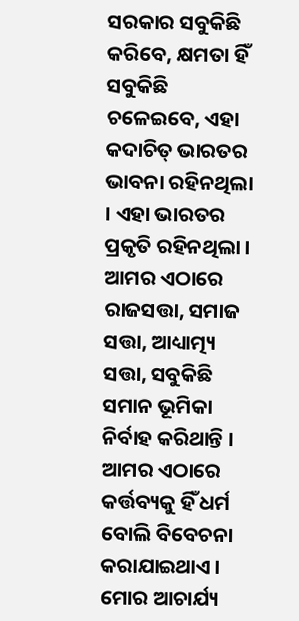ସରକାର ସବୁକିଛି କରିବେ, କ୍ଷମତା ହିଁ ସବୁକିଛି ଚଳେଇବେ, ଏହା କଦାଚିତ୍ ଭାରତର ଭାବନା ରହିନଥିଲା । ଏହା ଭାରତର ପ୍ରକୃତି ରହିନଥିଲା ।
ଆମର ଏଠାରେ ରାଜସତ୍ତା, ସମାଜ ସତ୍ତା, ଆଧ୍ୟାତ୍ମ୍ୟ ସତ୍ତା, ସବୁକିଛି ସମାନ ଭୂମିକା ନିର୍ବାହ କରିଥାନ୍ତି । ଆମର ଏଠାରେ କର୍ତ୍ତବ୍ୟକୁ ହିଁ ଧର୍ମ ବୋଲି ବିବେଚନା କରାଯାଇଥାଏ । ମୋର ଆଚାର୍ଯ୍ୟ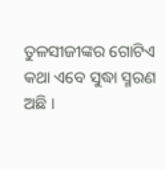ତୁଳସୀଜୀଙ୍କର ଗୋଟିଏ କଥା ଏବେ ସୁଦ୍ଧା ସ୍ମରଣ ଅଛି ।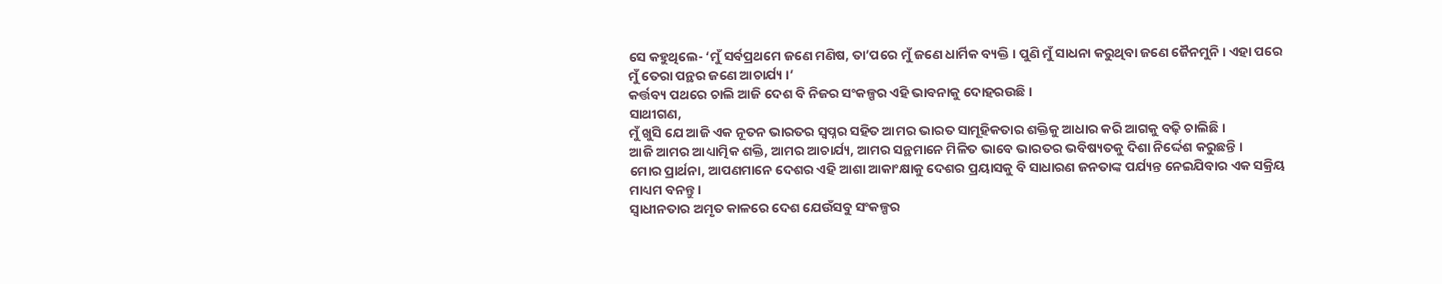ସେ କହୁଥିଲେ- ‘ମୁଁ ସର୍ବପ୍ରଥମେ ଜଣେ ମଣିଷ, ତା’ପରେ ମୁଁ ଜଣେ ଧାର୍ମିକ ବ୍ୟକ୍ତି । ପୁଣି ମୁଁ ସାଧନା କରୁଥିବା ଜଣେ ଜୈନମୁନି । ଏହା ପରେ ମୁଁ ତେରା ପନ୍ଥର ଜଣେ ଆଚାର୍ଯ୍ୟ ।’
କର୍ତ୍ତବ୍ୟ ପଥରେ ଚାଲି ଆଜି ଦେଶ ବି ନିଜର ସଂକଳ୍ପର ଏହି ଭାବନାକୁ ଦୋହରଉଛି ।
ସାଥୀଗଣ,
ମୁଁ ଖୁସି ଯେ ଆଜି ଏକ ନୂତନ ଭାରତର ସ୍ୱପ୍ନର ସହିତ ଆମର ଭାରତ ସାମୂହିକତାର ଶକ୍ତିକୁ ଆଧାର କରି ଆଗକୁ ବଢ଼ି ଚାଲିଛି ।
ଆଜି ଆମର ଆଧ୍ୟାତ୍ମିକ ଶକ୍ତି, ଆମର ଆଚାର୍ଯ୍ୟ, ଆମର ସନ୍ଥମାନେ ମିଳିତ ଭାବେ ଭାରତର ଭବିଷ୍ୟତକୁ ଦିଶା ନିର୍ଦ୍ଦେଶ କରୁଛନ୍ତି ।
ମୋର ପ୍ରାର୍ଥନା, ଆପଣମାନେ ଦେଶର ଏହି ଆଶା ଆକାଂକ୍ଷାକୁ ଦେଶର ପ୍ରୟାସକୁ ବି ସାଧାରଣ ଜନତାଙ୍କ ପର୍ଯ୍ୟନ୍ତ ନେଇଯିବାର ଏକ ସକ୍ରିୟ ମାଧ୍ୟମ ବନନ୍ତୁ ।
ସ୍ୱାଧୀନତାର ଅମୃତ କାଳରେ ଦେଶ ଯେଉଁସବୁ ସଂକଳ୍ପର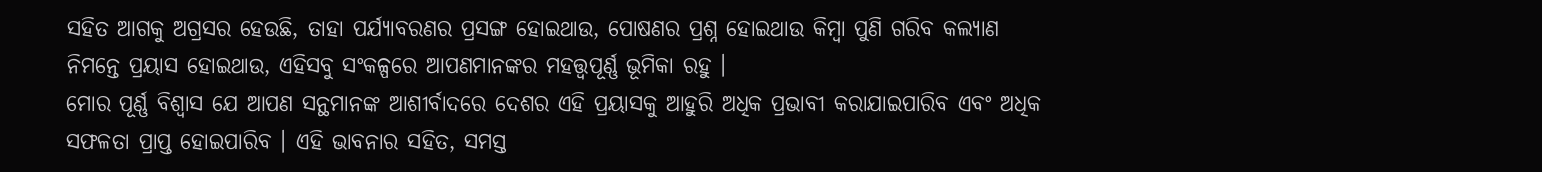ସହିତ ଆଗକୁ ଅଗ୍ରସର ହେଉଛି, ତାହା ପର୍ଯ୍ୟାବରଣର ପ୍ରସଙ୍ଗ ହୋଇଥାଉ, ପୋଷଣର ପ୍ରଶ୍ନ ହୋଇଥାଉ କିମ୍ବା ପୁଣି ଗରିବ କଲ୍ୟାଣ ନିମନ୍ତେ ପ୍ରୟାସ ହୋଇଥାଉ, ଏହିସବୁ ସଂକଳ୍ପରେ ଆପଣମାନଙ୍କର ମହତ୍ତ୍ୱପୂର୍ଣ୍ଣ ଭୂମିକା ରହୁ ।
ମୋର ପୂର୍ଣ୍ଣ ବିଶ୍ୱାସ ଯେ ଆପଣ ସନ୍ଥମାନଙ୍କ ଆଶୀର୍ବାଦରେ ଦେଶର ଏହି ପ୍ରୟାସକୁ ଆହୁରି ଅଧିକ ପ୍ରଭାବୀ କରାଯାଇପାରିବ ଏବଂ ଅଧିକ ସଫଳତା ପ୍ରାପ୍ତ ହୋଇପାରିବ । ଏହି ଭାବନାର ସହିତ, ସମସ୍ତ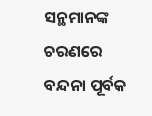ସନ୍ଥମାନଙ୍କ ଚରଣରେ ବନ୍ଦନା ପୂର୍ବକ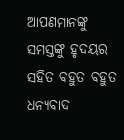ଆପଣମାନଙ୍କୁ ସମସ୍ତଙ୍କୁ ହୃଦୟର ସହିତ ବହୁତ ବହୁତ ଧନ୍ୟବାଦ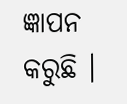ଜ୍ଞାପନ କରୁଛି ।